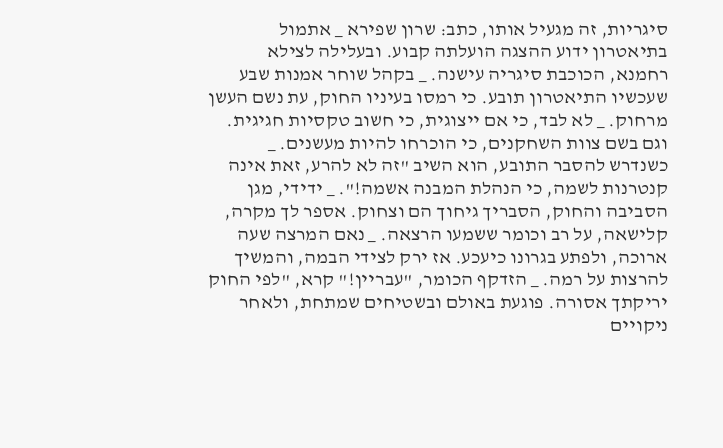סיגריות, זה מגעיל אותו, כתב: שרון שפירא _ אתמול בתיאטרון ידוע ההצגה הועלתה קבוע. ובעלילה לצילא רחמנא, הכוכבת סיגריה עישנה. _ בקהל שוחר אמנות שבע שעכשיו התיאטרון תובע. כי רמסו בעיניו החוק, עת נשם העשן מרחוק. _ לא לבד, כי אם ייצוגית, כי חשוב טקסיות חגיגית. וגם בשם צוות השחקנים, כי הוכרחו להיות מעשנים. _ כשנדרש להסבר התובע, הוא השיב "זה לא להרע, זאת אינה קנטרנות לשמה, כי הנהלת המבנה אשמה!". _ ידידי, מגן הסביבה והחוק, הסבריך גיחוך הם וצחוק. אספר לך מקרה, קלישאה, על רב וכומר ששמעו הרצאה. _ נאם המרצה שעה ארוכה, ולפתע בגרונו כיעכע. אז ירק לצידי הבמה, והמשיך להרצות על רמה. _ הזדקף הכומר, "עבריין!" קרא, "לפי החוק יריקתך אסורה. פוגעת באולם ובשטיחים שמתחת, ולאחר ניקויים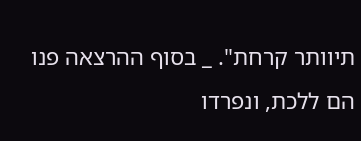תיוותר קרחת". _ בסוף ההרצאה פנו הם ללכת, ונפרדו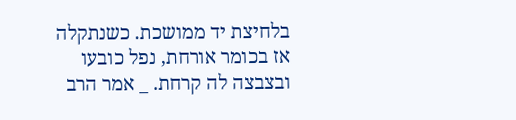בלחיצת יד ממושכת. כשנתקלה אז בכומר אורחת, נפל כובעו ובצבצה לה קרחת. _ אמר הרב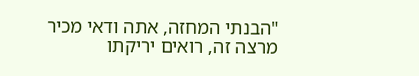"הבנתי המחזה, אתה ודאי מכיר מרצה זה, רואים יריקתו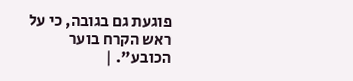פוגעת גם בגובה, כי על ראש הקרח בוער הכובע". |